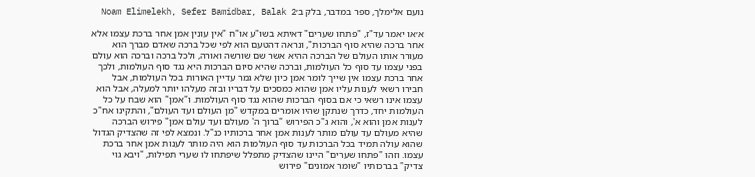נועם אלימלך, ספר במדבר, בלק ב׳Noam Elimelekh, Sefer Bamidbar, Balak 2

א׳או יאמר עד"ז, "פתחו שערים" דאיתא בשו"ע או"ח "אין עונין אמן אחר ברכת עצמו אלא אחר ברכה שהיא סוף הברכות", ונראה דהטעם הוא לפי שכל ברכה שאדם מברך הוא מעורר אותו העולם של הברכה ההיא אשר שם שורשה ואורה, ולכל ברכה וברכה הוא עולם בפני עצמו עד סוף כל העולמות, וברכה שהיא סיום הברכות היא נגד סוף העולמות, ולכך אחר ברכת עצמו אין שייך לומר אמן כיון שלא גמר עדיין האורות בכל העולמות, אבל חבירו רשאי לענות עליו אמן שהוא כמסכים על דבריו ובזה מעלהו יותר למעלה, אבל הוא עצמו אינו רשאי כי אם בסוף הברכות שהוא נגד סוף העולמות. ו"אמן" הוא שבח על כל העולמות יחד, כדרך שנתקן שהיו אומרים במקדש "מן העולם ועד העולם", והתקינו אח"כ לענות אמן והוא א', והוא ג"כ הפירוש "ברוך ה' מעולם ועד עולם אמן" פירוש הברכה שהיא מעולם עד עולם מותר לענות אמן אחר ברכותיו כנ"ל. ונמצא לפי זה שהצדיק הגדול שהוא עולה תמיד בכל הברכות עד סוף העולמות הוא היה מותר לענות אמן אחר ברכת עצמו. וזהו "פתחו שערים" היינו שהצדיק מתפלל שיפתחו לו שערי תפילות, "ויבא גוי צדיק" בברכותיו "שומר אמונים" פירוש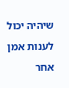שיהיה יכול לענות אמן אחר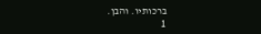ברכותיו. והבן.
1